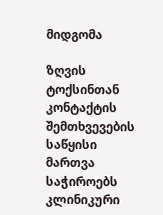მიდგომა

ზღვის ტოქსინთან კონტაქტის შემთხვევების საწყისი მართვა საჭიროებს კლინიკური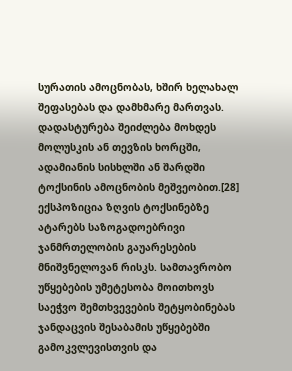სურათის ამოცნობას, ხშირ ხელახალ შეფასებას და დამხმარე მართვას. დადასტურება შეიძლება მოხდეს მოლუსკის ან თევზის ხორცში, ადამიანის სისხლში ან შარდში ტოქსინის ამოცნობის მეშვეობით.[28] ექსპოზიცია ზღვის ტოქსინებზე ატარებს საზოგადოებრივი ჯანმრთელობის გაუარესების მნიშვნელოვან რისკს. სამთავრობო უწყებების უმეტესობა მოითხოვს საეჭვო შემთხვევების შეტყობინებას ჯანდაცვის შესაბამის უწყებებში გამოკვლევისთვის და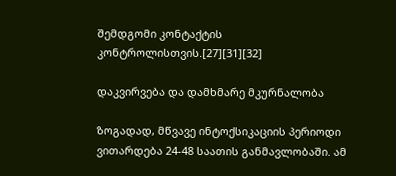შემდგომი კონტაქტის კონტროლისთვის.[27][31][32]

დაკვირვება და დამხმარე მკურნალობა

ზოგადად, მწვავე ინტოქსიკაციის პერიოდი ვითარდება 24-48 საათის განმავლობაში. ამ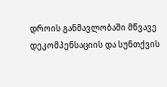დროის განმავლობაში მწვავე დეკომპენსაციის და სუნთქვის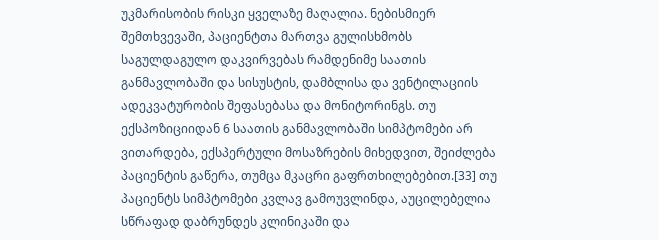უკმარისობის რისკი ყველაზე მაღალია. ნებისმიერ შემთხვევაში, პაციენტთა მართვა გულისხმობს საგულდაგულო დაკვირვებას რამდენიმე საათის განმავლობაში და სისუსტის, დამბლისა და ვენტილაციის ადეკვატურობის შეფასებასა და მონიტორინგს. თუ ექსპოზიციიდან 6 საათის განმავლობაში სიმპტომები არ ვითარდება, ექსპერტული მოსაზრების მიხედვით, შეიძლება პაციენტის გაწერა, თუმცა მკაცრი გაფრთხილებებით.[33] თუ პაციენტს სიმპტომები კვლავ გამოუვლინდა, აუცილებელია სწრაფად დაბრუნდეს კლინიკაში და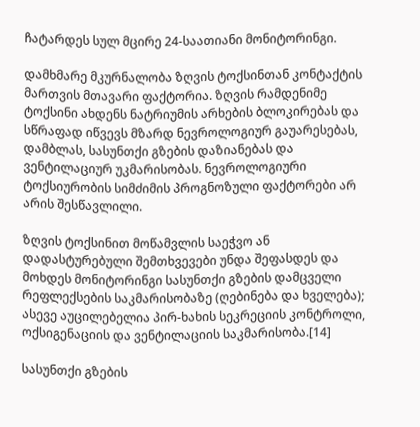ჩატარდეს სულ მცირე 24-საათიანი მონიტორინგი.

დამხმარე მკურნალობა ზღვის ტოქსინთან კონტაქტის მართვის მთავარი ფაქტორია. ზღვის რამდენიმე ტოქსინი ახდენს ნატრიუმის არხების ბლოკირებას და სწრაფად იწვევს მზარდ ნევროლოგიურ გაუარესებას, დამბლას, სასუნთქი გზების დაზიანებას და ვენტილაციურ უკმარისობას. ნევროლოგიური ტოქსიურობის სიმძიმის პროგნოზული ფაქტორები არ არის შესწავლილი.

ზღვის ტოქსინით მოწამვლის საეჭვო ან დადასტურებული შემთხვევები უნდა შეფასდეს და მოხდეს მონიტორინგი სასუნთქი გზების დამცველი რეფლექსების საკმარისობაზე (ღებინება და ხველება); ასევე აუცილებელია პირ-ხახის სეკრეციის კონტროლი, ოქსიგენაციის და ვენტილაციის საკმარისობა.[14]

სასუნთქი გზების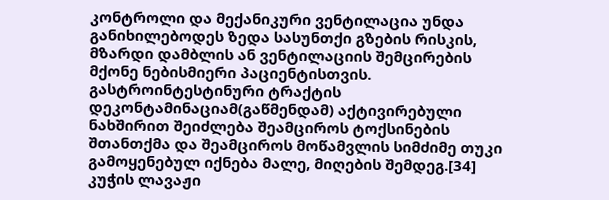კონტროლი და მექანიკური ვენტილაცია უნდა განიხილებოდეს ზედა სასუნთქი გზების რისკის, მზარდი დამბლის ან ვენტილაციის შემცირების მქონე ნებისმიერი პაციენტისთვის. გასტროინტესტინური ტრაქტის დეკონტამინაციამ(გაწმენდამ) აქტივირებული ნახშირით შეიძლება შეამციროს ტოქსინების შთანთქმა და შეამციროს მოწამვლის სიმძიმე თუკი გამოყენებულ იქნება მალე, მიღების შემდეგ.[34] კუჭის ლავაჟი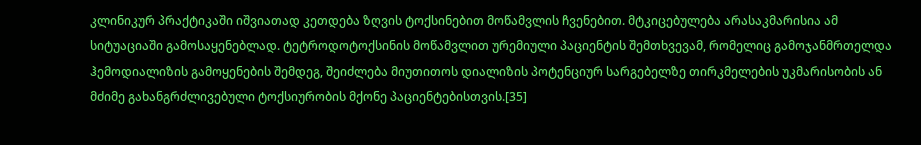კლინიკურ პრაქტიკაში იშვიათად კეთდება ზღვის ტოქსინებით მოწამვლის ჩვენებით. მტკიცებულება არასაკმარისია ამ სიტუაციაში გამოსაყენებლად. ტეტროდოტოქსინის მოწამვლით ურემიული პაციენტის შემთხვევამ, რომელიც გამოჯანმრთელდა ჰემოდიალიზის გამოყენების შემდეგ, შეიძლება მიუთითოს დიალიზის პოტენციურ სარგებელზე თირკმელების უკმარისობის ან მძიმე გახანგრძლივებული ტოქსიურობის მქონე პაციენტებისთვის.[35]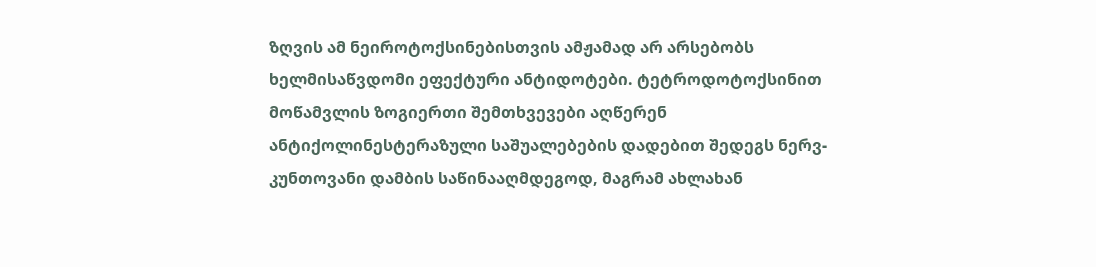ზღვის ამ ნეიროტოქსინებისთვის ამჟამად არ არსებობს ხელმისაწვდომი ეფექტური ანტიდოტები. ტეტროდოტოქსინით მოწამვლის ზოგიერთი შემთხვევები აღწერენ ანტიქოლინესტერაზული საშუალებების დადებით შედეგს ნერვ-კუნთოვანი დამბის საწინააღმდეგოდ, მაგრამ ახლახან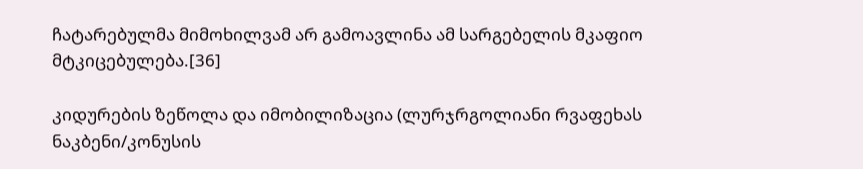ჩატარებულმა მიმოხილვამ არ გამოავლინა ამ სარგებელის მკაფიო მტკიცებულება.[36]

კიდურების ზეწოლა და იმობილიზაცია (ლურჯრგოლიანი რვაფეხას ნაკბენი/კონუსის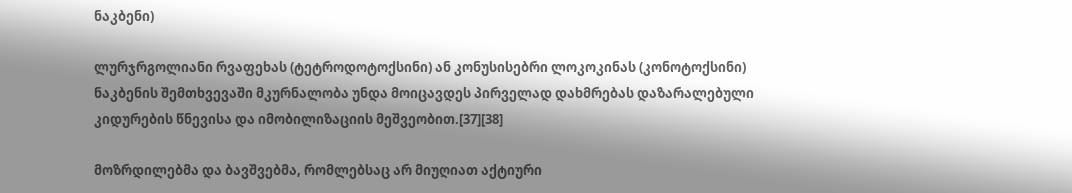ნაკბენი)

ლურჯრგოლიანი რვაფეხას (ტეტროდოტოქსინი) ან კონუსისებრი ლოკოკინას (კონოტოქსინი) ნაკბენის შემთხვევაში მკურნალობა უნდა მოიცავდეს პირველად დახმრებას დაზარალებული კიდურების წნევისა და იმობილიზაციის მეშვეობით.[37][38]

მოზრდილებმა და ბავშვებმა, რომლებსაც არ მიუღიათ აქტიური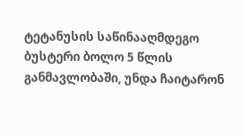ტეტანუსის საწინააღმდეგო ბუსტერი ბოლო 5 წლის განმავლობაში, უნდა ჩაიტარონ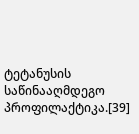ტეტანუსის საწინააღმდეგო პროფილაქტიკა.[39]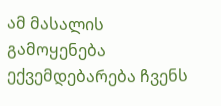ამ მასალის გამოყენება ექვემდებარება ჩვენს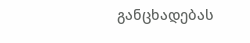განცხადებას